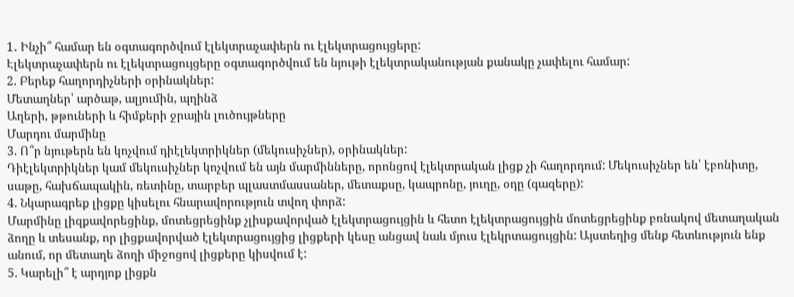1․ Ինչի՞ համար են օգտագործվում էլեկտրաչափերն ու էլեկտրացույցերը:
Էլեկտրաչափերն ու էլեկտրացույցերը օգտագործվում են նյութի էլեկտրականության քանակը չափելու համար:
2. Բերեք հաղորդիչների օրինակներ:
Մետաղներ՝ արծաթ, ալյումին, պղինձ
Աղերի, թթուների և հիմքերի ջրային լուծույթները
Մարդու մարմինը
3. Ո՞ր նյութերն են կոչվում դիէլեկտրիկներ (մեկուսիչներ), օրինակներ:
Դիէլեկտրիկներ կամ մեկուսիչներ կոչվում են այն մարմինները, որոնցով էլեկտրական լիցք չի հաղորդում: Մեկուսիչներ են՝ էբոնիտը, սաթը, հախճապակին, ռետինը, տարբեր պլաստմասսաներ, մետաքսը, կապրոնը, յուղը, օդը (գազերը):
4. Նկարագրեք լիցքը կիսելու հնարավորություն տվող փորձ:
Մարմինը լիզքավորեցինք, մոտեցրեցինք չլիսքավորված էլեկտրացույցին և հետո էլեկտրացույցին մոտեցրեցինք բռնակով մետաղական ձողը և տեսանք, որ լիցքավորված էլեկտրացույցից լիցքերի կեսը անցավ նաև մյուս էլեկրտացույցին: Այստեղից մենք հետևություն ենք անում, որ մետաղե ձողի միջոցով լիցքերը կիսվում է:
5. Կարելի՞ է արդյոք լիցքն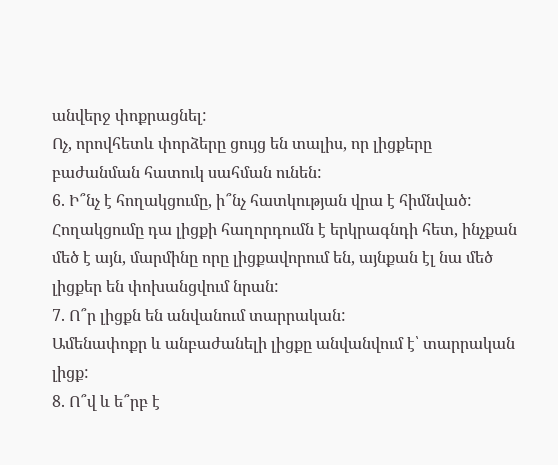անվերջ փոքրացնել:
Ոչ, որովհետև փորձերը ցույց են տալիս, որ լիցքերը բաժանման հատուկ սահման ունեն:
6. Ի՞նչ է հողակցումը, ի՞նչ հատկության վրա է հիմնված:
Հողակցումը դա լիցքի հաղորդումն է երկրագնդի հետ, ինչքան մեծ է այն, մարմինը որը լիցքավորում են, այնքան էլ նա մեծ լիցքեր են փոխանցվում նրան:
7. Ո՞ր լիցքն են անվանում տարրական:
Ամենափոքր և անբաժանելի լիցքը անվանվում է՝ տարրական լիցք:
8. Ո՞վ և ե՞րբ է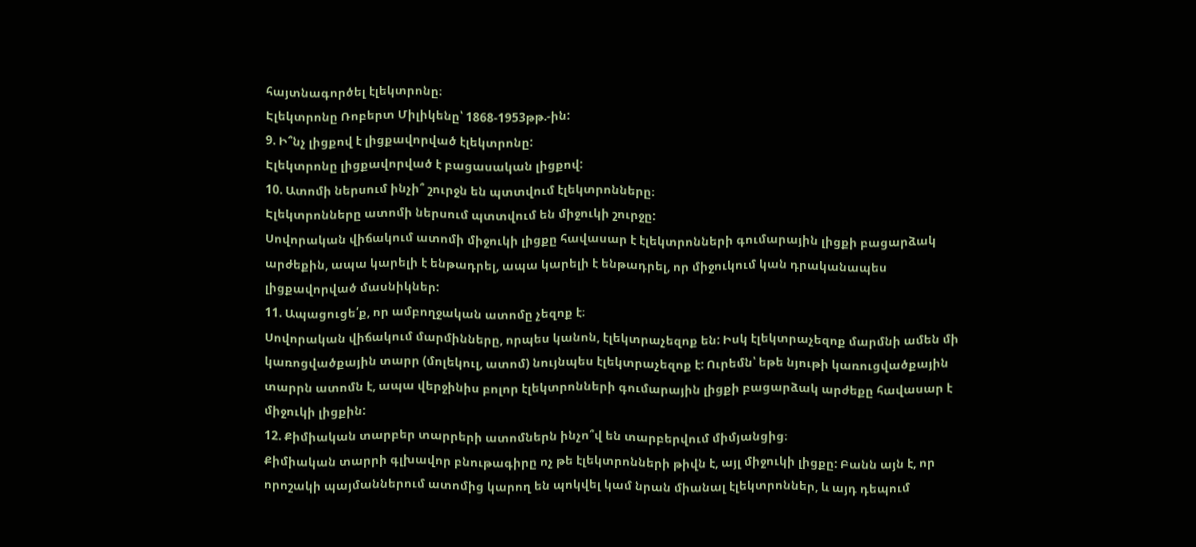հայտնագործել էլեկտրոնը։
Էլեկտրոնը Ռոբերտ Միլիկենը՝ 1868-1953թթ.-ին:
9. Ի՞նչ լիցքով է լիցքավորված էլեկտրոնը:
Էլեկտրոնը լիցքավորված է բացասական լիցքով:
10. Ատոմի ներսում ինչի՞ շուրջն են պտտվում էլեկտրոնները։
Էլեկտրոնները ատոմի ներսում պտտվում են միջուկի շուրջը:
Սովորական վիճակում ատոմի միջուկի լիցքը հավասար է էլեկտրոնների գումարային լիցքի բացարձակ արժեքին, ապա կարելի է ենթադրել, ապա կարելի է ենթադրել, որ միջուկում կան դրականապես լիցքավորված մասնիկներ:
11. Ապացուցե՛ք, որ ամբողջական ատոմը չեզոք է։
Սովորական վիճակում մարմինները, որպես կանոն, էլեկտրաչեզոք են: Իսկ էլեկտրաչեզոք մարմնի ամեն մի կառոցվածքային տարր (մոլեկուլ, ատոմ) նույնպես էլեկտրաչեզոք է: Ուրեմն՝ եթե նյութի կառուցվածքային տարրն ատոմն է, ապա վերջինիս բոլոր էլեկտրոնների գումարային լիցքի բացարձակ արժեքը հավասար է միջուկի լիցքին:
12. Քիմիական տարբեր տարրերի ատոմներն ինչո՞վ են տարբերվում միմյանցից։
Քիմիական տարրի գլխավոր բնութագիրը ոչ թե էլեկտրոնների թիվն է, այլ միջուկի լիցքը: Բանն այն է, որ որոշակի պայմաններում ատոմից կարող են պոկվել կամ նրան միանալ էլեկտրոններ, և այդ դեպում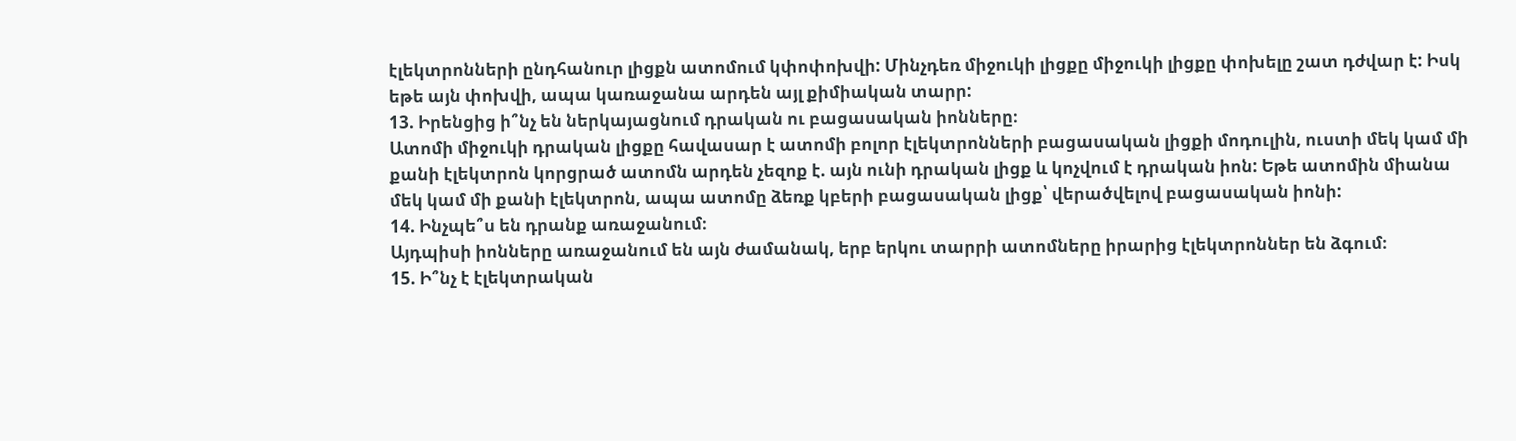էլեկտրոնների ընդհանուր լիցքն ատոմում կփոփոխվի: Մինչդեռ միջուկի լիցքը միջուկի լիցքը փոխելը շատ դժվար է: Իսկ եթե այն փոխվի, ապա կառաջանա արդեն այլ քիմիական տարր:
13. Իրենցից ի՞նչ են ներկայացնում դրական ու բացասական իոնները։
Ատոմի միջուկի դրական լիցքը հավասար է ատոմի բոլոր էլեկտրոնների բացասական լիցքի մոդուլին, ուստի մեկ կամ մի քանի էլեկտրոն կորցրած ատոմն արդեն չեզոք է. այն ունի դրական լիցք և կոչվում է դրական իոն: Եթե ատոմին միանա մեկ կամ մի քանի էլեկտրոն, ապա ատոմը ձեռք կբերի բացասական լիցք՝ վերածվելով բացասական իոնի:
14. Ինչպե՞ս են դրանք առաջանում։
Այդպիսի իոնները առաջանում են այն ժամանակ, երբ երկու տարրի ատոմները իրարից էլեկտրոններ են ձգում։
15. Ի՞նչ է էլեկտրական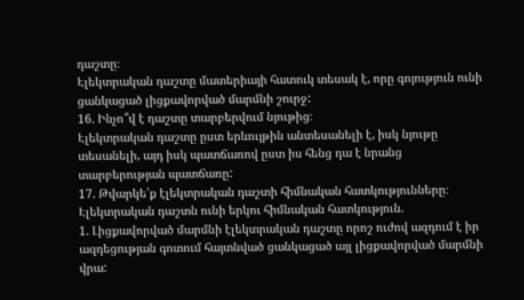դաշտը։
Էլեկտրական դաշտը մատերիայի հատուկ տեսակ է, որը գոյություն ունի ցանկացած լիցքավորված մարմնի շուրջ:
16. Ինչո՞վ է դաշտը տարբերվում նյութից։
Էլեկտրական դաշտը ըստ երևույթին անտեսանելի է, իսկ նյութը տեսանելի, այդ իսկ պատճառով ըստ իս հենց դա է նրանց տարբերության պատճառը:
17. Թվարկե՛ք էլեկտրական դաշտի հիմնական հատկությունները։
Էլեկտրական դաշտն ունի երկու հիմնական հատկություն.
1. Լիցքավորված մարմնի էլեկտրական դաշտը որոշ ուժով ազդում է իր ազդեցության գոտում հայտնված ցանկացած այլ լիցքավորված մարմնի վրա: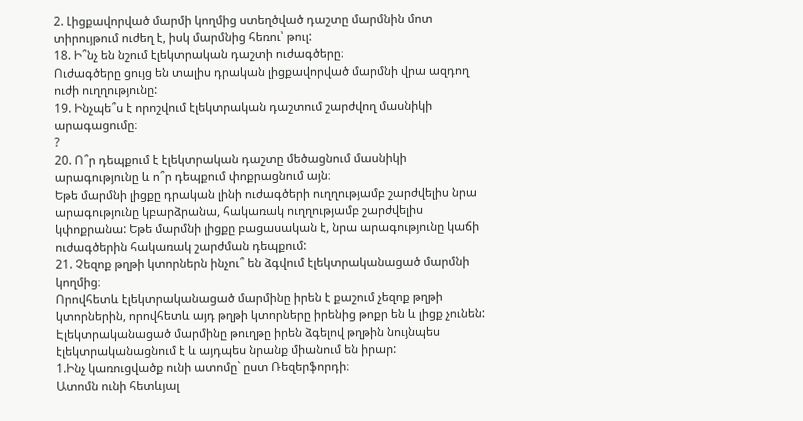2. Լիցքավորված մարմի կողմից ստեղծված դաշտը մարմնին մոտ տիրույթում ուժեղ է, իսկ մարմնից հեռու՝ թուլ:
18. Ի՞նչ են նշում էլեկտրական դաշտի ուժագծերը։
Ուժագծերը ցույց են տալիս դրական լիցքավորված մարմնի վրա ազդող ուժի ուղղությունը:
19. Ինչպե՞ս է որոշվում էլեկտրական դաշտում շարժվող մասնիկի արագացումը։
?
20. Ո՞ր դեպքում է էլեկտրական դաշտը մեծացնում մասնիկի արագությունը և ո՞ր դեպքում փոքրացնում այն։
Եթե մարմնի լիցքը դրական լինի ուժագծերի ուղղությամբ շարժվելիս նրա արագությունը կբարձրանա, հակառակ ուղղությամբ շարժվելիս կփոքրանա: Եթե մարմնի լիցքը բացասական է, նրա արագությունը կաճի ուժագծերին հակառակ շարժման դեպքում:
21. Չեզոք թղթի կտորներն ինչու՞ են ձգվում էլեկտրականացած մարմնի կողմից։
Որովհետև էլեկտրականացած մարմինը իրեն է քաշում չեզոք թղթի կտորներին, որովհետև այդ թղթի կտորները իրենից թոքր են և լիցք չունեն: Էլեկտրականացած մարմինը թուղթը իրեն ձգելով թղթին նույնպես էլեկտրականացնում է և այդպես նրանք միանում են իրար:
1.Ինչ կառուցվածք ունի ատոմը` ըստ Ռեզերֆորդի։
Ատոմն ունի հետևյալ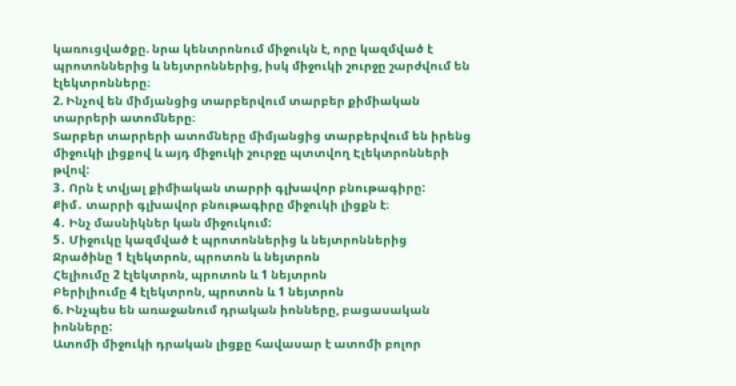կառուցվածքը. նրա կենտրոնում միջուկն է, որը կազմված է պրոտոններից և նեյտրոններից, իսկ միջուկի շուրջը շարժվում են էլեկտրոնները։
2. Ինչով են միմյանցից տարբերվում տարբեր քիմիական տարրերի ատոմները։
Տարբեր տարրերի ատոմները միմյանցից տարբերվում են իրենց միջուկի լիցքով և այդ միջուկի շուրջը պտտվող Էլեկտրոնների թվով:
3․ Որն է տվյալ քիմիական տարրի գլխավոր բնութագիրը:
Քիմ․ տարրի գլխավոր բնութագիրը միջուկի լիցքն է։
4․ Ինչ մասնիկներ կան միջուկում:
5․ Միջուկը կազմված է պրոտոններից և նեյտրոններից
Ջրածինը 1 էլեկտրոն, պրոտոն և նեյտրոն
Հելիումը 2 էլեկտրոն, պրոտոն և 1 նեյտրոն
Բերիլիումը 4 էլեկտրոն, պրոտոն և 1 նեյտրոն
6. Ինչպես են առաջանում դրական իոնները, բացասական իոնները:
Ատոմի միջուկի դրական լիցքը հավասար է ատոմի բոլոր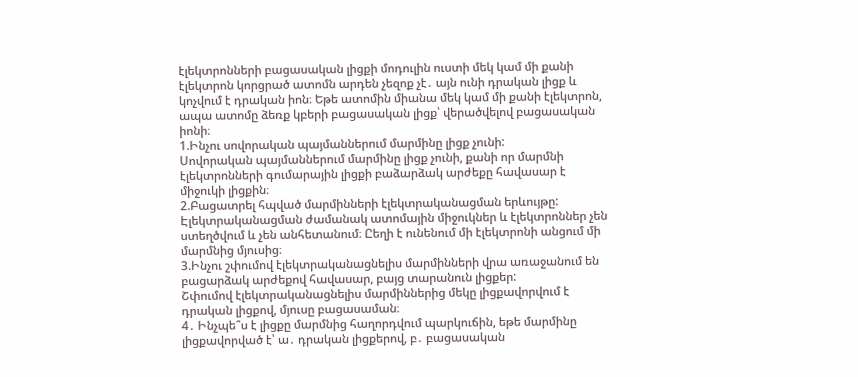էլեկտրոնների բացասական լիցքի մոդուլին ուստի մեկ կամ մի քանի էլեկտրոն կորցրած ատոմն արդեն չեզոք չէ․ այն ունի դրական լիցք և կոչվում է դրական իոն։ Եթե ատոմին միանա մեկ կամ մի քանի էլեկտրոն, ապա ատոմը ձեռք կբերի բացասական լիցք՝ վերածվելով բացասական իոնի։
1.Ինչու սովորական պայմաններում մարմինը լիցք չունի:
Սովորական պայմաններում մարմինը լիցք չունի, քանի որ մարմնի էլեկտրոնների գումարային լիցքի բաձարձակ արժեքը հավասար է միջուկի լիցքին։
2.Բացատրել հպված մարմինների էլեկտրականացման երևույթը:
Էլեկտրականացման ժամանակ ատոմային միջուկներ և էլեկտրոններ չեն ստեղծվում և չեն անհետանում։ Ըեղի է ունենում մի էլեկտրոնի անցում մի մարմնից մյուսից։
3.Ինչու շփումով էլեկտրականացնելիս մարմինների վրա առաջանում են բացարձակ արժեքով հավասար, բայց տարանուն լիցքեր:
Շփումով էլեկտրականացնելիս մարմիններից մեկը լիցքավորվում է դրական լիցքով, մյուսը բացասաման։
4․ Ինչպե՞ս է լիցքը մարմնից հաղորդվում պարկուճին, եթե մարմինը լիցքավորված է՝ ա․ դրական լիցքերով, բ․ բացասական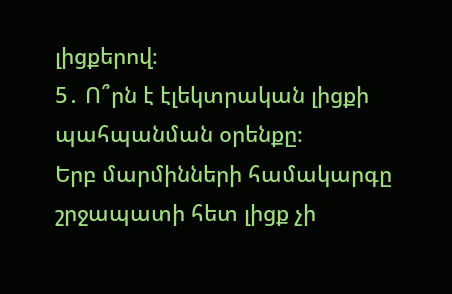լիցքերով։
5․ Ո՞րն է էլեկտրական լիցքի պահպանման օրենքը։
Երբ մարմինների համակարգը շրջապատի հետ լիցք չի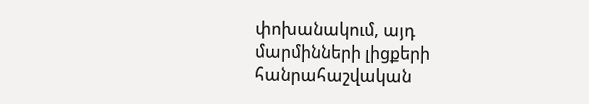փոխանակում, այդ մարմինների լիցքերի հանրահաշվական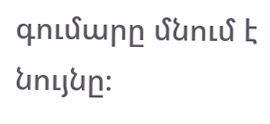գումարը մնում է նույնը։